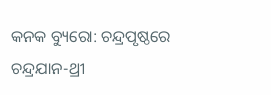କନକ ବ୍ୟୁରୋ: ଚନ୍ଦ୍ରପୃଷ୍ଠରେ ଚନ୍ଦ୍ରଯାନ-ଥ୍ରୀ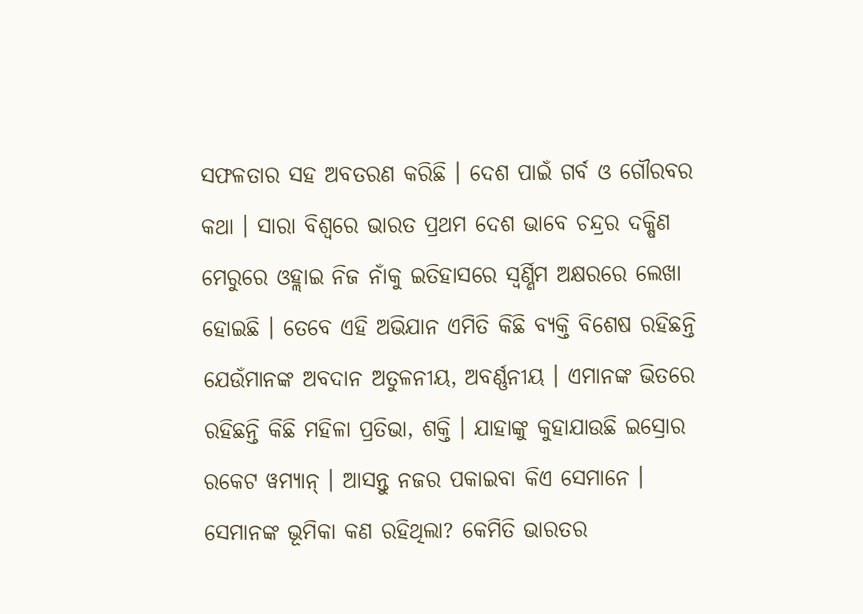ସଫଳତାର ସହ ଅବତରଣ କରିଛି । ଦେଶ ପାଇଁ ଗର୍ବ ଓ ଗୌରବର କଥା । ସାରା ବିଶ୍ୱରେ ଭାରତ ପ୍ରଥମ ଦେଶ ଭାବେ ଚନ୍ଦ୍ରର ଦକ୍ଷିଣ ମେରୁରେ ଓହ୍ଲାଇ ନିଜ ନାଁକୁ ଇତିହାସରେ ସ୍ୱର୍ଣ୍ଣିମ ଅକ୍ଷରରେ ଲେଖା ହୋଇଛି । ତେବେ ଏହି ଅଭିଯାନ ଏମିତି କିଛି ବ୍ୟକ୍ତି ବିଶେଷ ରହିଛନ୍ତି ଯେଉଁମାନଙ୍କ ଅବଦାନ ଅତୁଳନୀୟ, ଅବର୍ଣ୍ଣନୀୟ । ଏମାନଙ୍କ ଭିତରେ ରହିଛନ୍ତି କିଛି ମହିଳା ପ୍ରତିଭା, ଶକ୍ତି । ଯାହାଙ୍କୁ କୁହାଯାଉଛି ଇସ୍ରୋର ରକେଟ ୱମ୍ୟାନ୍ । ଆସନ୍ତୁ ନଜର ପକାଇବା କିଏ ସେମାନେ । ସେମାନଙ୍କ ଭୂମିକା କଣ ରହିଥିଲା? କେମିତି ଭାରତର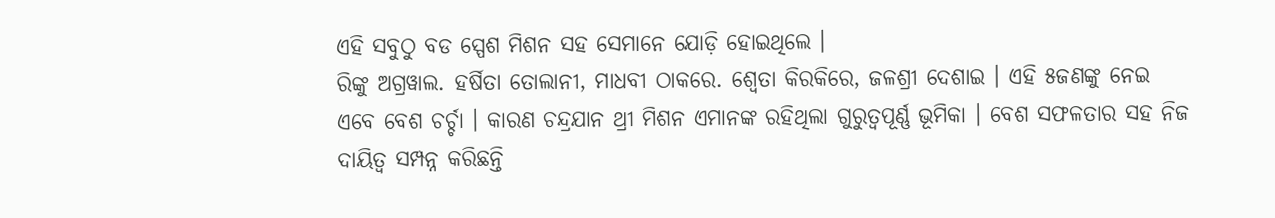ଏହି ସବୁଠୁ ବଡ ସ୍ପେଶ ମିଶନ ସହ ସେମାନେ ଯୋଡ଼ି ହୋଇଥିଲେ ।
ରିଙ୍କୁ ଅଗ୍ରୱାଲ. ହର୍ଷିତା ତୋଲାନୀ, ମାଧବୀ ଠାକରେ. ଶ୍ୱେତା କିରକିରେ, ଜଳଶ୍ରୀ ଦେଶାଇ । ଏହି ୫ଜଣଙ୍କୁ ନେଇ ଏବେ ବେଶ ଚର୍ଚ୍ଚା । କାରଣ ଚନ୍ଦ୍ରଯାନ ଥ୍ରୀ ମିଶନ ଏମାନଙ୍କ ରହିଥିଲା ଗୁରୁତ୍ୱପୂର୍ଣ୍ଣ ଭୂମିକା । ବେଶ ସଫଳତାର ସହ ନିଜ ଦାୟିତ୍ୱ ସମ୍ପନ୍ନ କରିଛନ୍ତି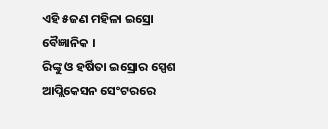ଏହି ୫ଜଣ ମହିଳା ଇସ୍ରୋ ବୈଜ୍ଞାନିକ ।
ରିଙ୍କୁ ଓ ହର୍ଷିତା ଇସ୍ରୋର ସ୍ପେଶ ଆପ୍ଲିକେସନ ସେଂଟରରେ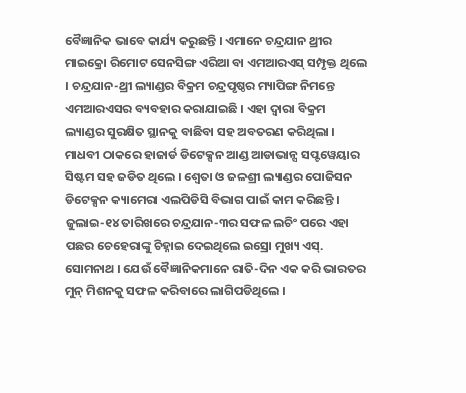ବୈଜ୍ଞାନିକ ଭାବେ କାର୍ଯ୍ୟ କରୁଛନ୍ତି । ଏମାନେ ଚନ୍ଦ୍ରଯାନ ଥ୍ରୀର ମାଇକ୍ରୋ ରିମୋଟ ସେନସିଙ୍ଗ ଏରିଆ ବା ଏମଆରଏସ୍ ସମ୍ପୃକ୍ତ ଥିଲେ । ଚନ୍ଦ୍ରଯାନ-ଥ୍ରୀ ଲ୍ୟାଣ୍ଡର ବିକ୍ରମ ଚନ୍ଦ୍ରପୃଷ୍ଠର ମ୍ୟାପିଙ୍ଗ ନିମନ୍ତେ ଏମଆରଏସର ବ୍ୟବହାର କରାଯାଇଛି । ଏହା ଦ୍ୱାରା ବିକ୍ରମ ଲ୍ୟାଣ୍ଡର ସୁରକ୍ଷିତ ସ୍ଥାନକୁ ବାଛିବା ସହ ଅବତରଣ କରିଥିଲା । ମାଧବୀ ଠାକରେ ହାଜାର୍ଡ ଡିଟେକ୍ସନ ଆଣ୍ଡ ଆଡାଭାନ୍ସ ସପ୍ଟୱେୟାର ସିଷ୍ଟମ ସହ ଜଡିତ ଥିଲେ । ଶ୍ୱେତା ଓ ଜଳଶ୍ରୀ ଲ୍ୟାଣ୍ଡର ପୋଜିସନ ଡିଟେକ୍ସନ କ୍ୟାମେରା ଏଲପିଡିସି ବିଭାଗ ପାଇଁ କାମ କରିଛନ୍ତି ।
ଜୁଲାଇ-୧୪ ତାରିଖରେ ଚନ୍ଦ୍ରଯାନ-୩ର ସଫଳ ଲଚିଂ ପରେ ଏହା ପଛର ଚେହେରାଙ୍କୁ ଚିହ୍ନାଇ ଦେଇଥିଲେ ଇସ୍ରୋ ମୁଖ୍ୟ ଏସ୍. ସୋମନାଥ । ଯେଉଁ ବୈଜ୍ଞାନିକମାନେ ରାତି-ଦିନ ଏକ କରି ଭାରତର ମୁନ୍ ମିଶନକୁ ସଫଳ କରିବାରେ ଲାଗିପଡିଥିଲେ ।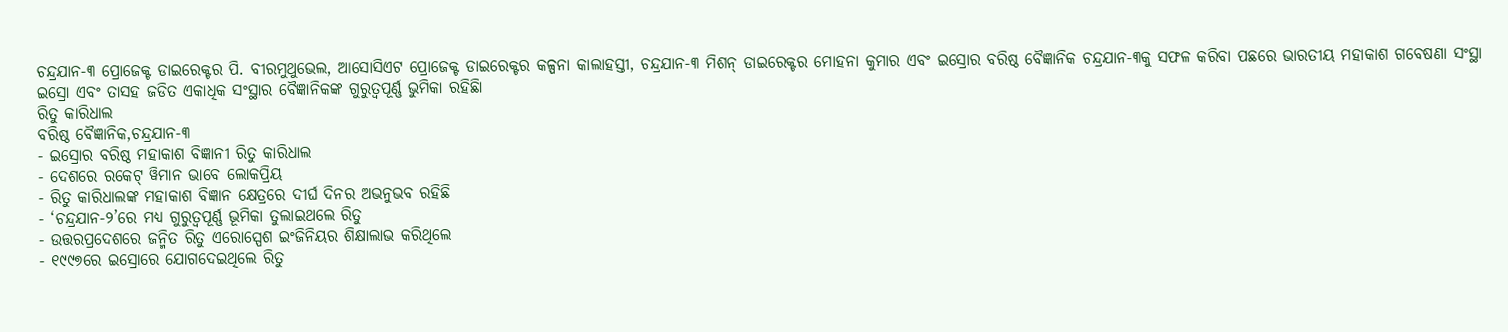ଚନ୍ଦ୍ରଯାନ-୩ ପ୍ରୋଜେକ୍ଟ ଡାଇରେକ୍ଟର ପି. ବୀରମୁଥୁଭେଲ, ଆସୋସିଏଟ ପ୍ରୋଜେକ୍ଟ ଡାଇରେକ୍ଟର କଳ୍ପନା କାଲାହସ୍ତୀ, ଚନ୍ଦ୍ରଯାନ-୩ ମିଶନ୍ ଡାଇରେକ୍ଟର ମୋହନା କୁମାର ଏବଂ ଇସ୍ରୋର ବରିଷ୍ଠ ବୈଜ୍ଞାନିକ ଚନ୍ଦ୍ରଯାନ-୩କୁ ସଫଳ କରିବା ପଛରେ ଭାରତୀୟ ମହାକାଶ ଗବେଷଣା ସଂସ୍ଥା ଇସ୍ରୋ ଏବଂ ତାସହ ଜଡିତ ଏକାଧିକ ସଂସ୍ଥାର ବୈଜ୍ଞାନିକଙ୍କ ଗୁରୁତ୍ୱପୂର୍ଣ୍ଣ ଭୁମିକା ରହିଛିା
ରିତୁ କାରିଧାଲ
ବରିଷ୍ଠ ବୈଜ୍ଞାନିକ,ଚନ୍ଦ୍ରଯାନ-୩
- ଇସ୍ରୋର ବରିଷ୍ଠ ମହାକାଶ ବିଜ୍ଞାନୀ ରିତୁ କାରିଧାଲ
- ଦେଶରେ ରକେଟ୍ ୱିମାନ ଭାବେ ଲୋକପ୍ରିୟ
- ରିତୁ କାରିଧାଲଙ୍କ ମହାକାଶ ବିଜ୍ଞାନ କ୍ଷେତ୍ରରେ ଦୀର୍ଘ ଦିନର ଅଭନୁଭବ ରହିଛି
- ‘ଚନ୍ଦ୍ରଯାନ-୨’ରେ ମଧ୍ୟ ଗୁରୁତ୍ୱପୂର୍ଣ୍ଣ ଭୂମିକା ତୁଲାଇଥଲେ ରିତୁ
- ଉତ୍ତରପ୍ରଦେଶରେ ଜନ୍ମିତ ରିତୁ ଏରୋସ୍ପେଶ ଇଂଜିନିୟର ଶିକ୍ଷାଲାଭ କରିଥିଲେ
- ୧୯୯୭ରେ ଇସ୍ରୋରେ ଯୋଗଦେଇଥିଲେ ରିତୁ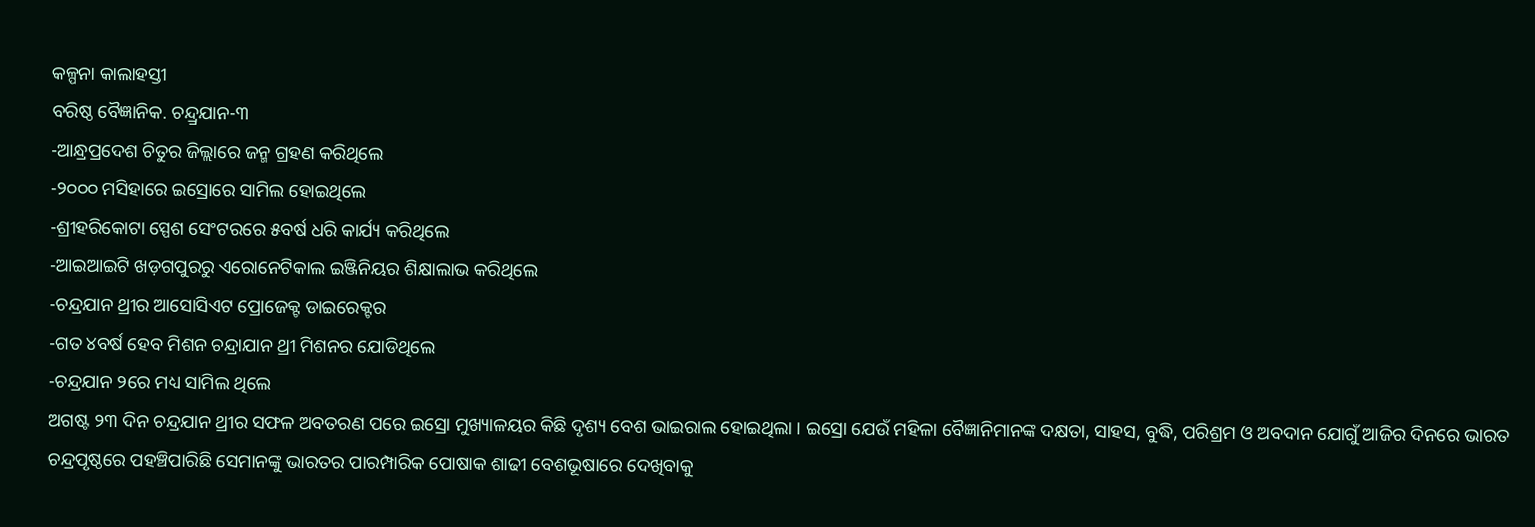କଳ୍ପନା କାଲାହସ୍ତୀ
ବରିଷ୍ଠ ବୈଜ୍ଞାନିକ. ଚନ୍ଦ୍ର୍ରଯାନ-୩
-ଆନ୍ଧ୍ରପ୍ରଦେଶ ଚିତୁର ଜିଲ୍ଲାରେ ଜନ୍ମ ଗ୍ରହଣ କରିଥିଲେ
-୨୦୦୦ ମସିହାରେ ଇସ୍ରୋରେ ସାମିଲ ହୋଇଥିଲେ
-ଶ୍ରୀହରିକୋଟା ସ୍ପେଶ ସେଂଟରରେ ୫ବର୍ଷ ଧରି କାର୍ଯ୍ୟ କରିଥିଲେ
-ଆଇଆଇଟି ଖଡ଼ଗପୁରରୁ ଏରୋନେଟିକାଲ ଇଞ୍ଜିନିୟର ଶିକ୍ଷାଲାଭ କରିଥିଲେ
-ଚନ୍ଦ୍ରଯାନ ଥ୍ରୀର ଆସୋସିଏଟ ପ୍ରୋଜେକ୍ଟ ଡାଇରେକ୍ଟର
-ଗତ ୪ବର୍ଷ ହେବ ମିଶନ ଚନ୍ଦ୍ରାଯାନ ଥ୍ରୀ ମିଶନର ଯୋଡିଥିଲେ
-ଚନ୍ଦ୍ରଯାନ ୨ରେ ମଧ୍ୟ ସାମିଲ ଥିଲେ
ଅଗଷ୍ଟ ୨୩ ଦିନ ଚନ୍ଦ୍ରଯାନ ଥ୍ରୀର ସଫଳ ଅବତରଣ ପରେ ଇସ୍ରୋ ମୁଖ୍ୟାଳୟର କିଛି ଦୃଶ୍ୟ ବେଶ ଭାଇରାଲ ହୋଇଥିଲା । ଇସ୍ରୋ ଯେଉଁ ମହିଳା ବୈଜ୍ଞାନିମାନଙ୍କ ଦକ୍ଷତା, ସାହସ, ବୁଦ୍ଧି, ପରିଶ୍ରମ ଓ ଅବଦାନ ଯୋଗୁଁ ଆଜିର ଦିନରେ ଭାରତ ଚନ୍ଦ୍ରପୃଷ୍ଠରେ ପହଞ୍ଚିପାରିଛି ସେମାନଙ୍କୁ ଭାରତର ପାରମ୍ପାରିକ ପୋଷାକ ଶାଢୀ ବେଶଭୂଷାରେ ଦେଖିବାକୁ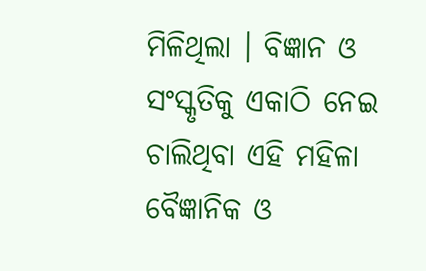ମିଳିଥିଲା । ବିଜ୍ଞାନ ଓ ସଂସ୍କୃତିକୁ ଏକାଠି ନେଇ ଚାଲିଥିବା ଏହି ମହିଳା ବୈଜ୍ଞାନିକ ଓ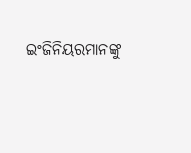ଇଂଜିନିୟରମାନଙ୍କୁ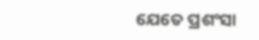ଯେତେ ପ୍ରଶଂସା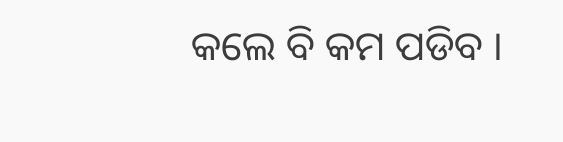କଲେ ବି କମ ପଡିବ ।